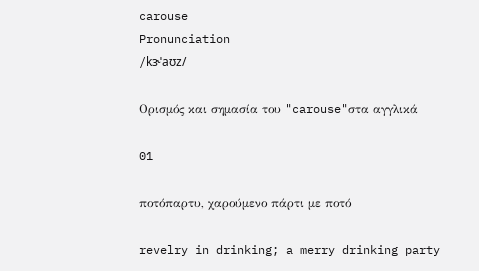carouse
Pronunciation
/kɝˈaʊz/

Ορισμός και σημασία του "carouse"στα αγγλικά

01

ποτόπαρτυ, χαρούμενο πάρτι με ποτό

revelry in drinking; a merry drinking party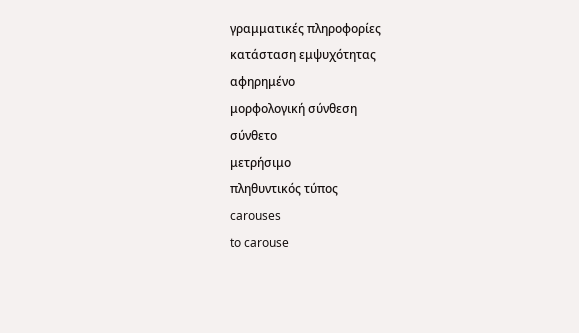γραμματικές πληροφορίες
κατάσταση εμψυχότητας
αφηρημένο
μορφολογική σύνθεση
σύνθετο
μετρήσιμο
πληθυντικός τύπος
carouses
to carouse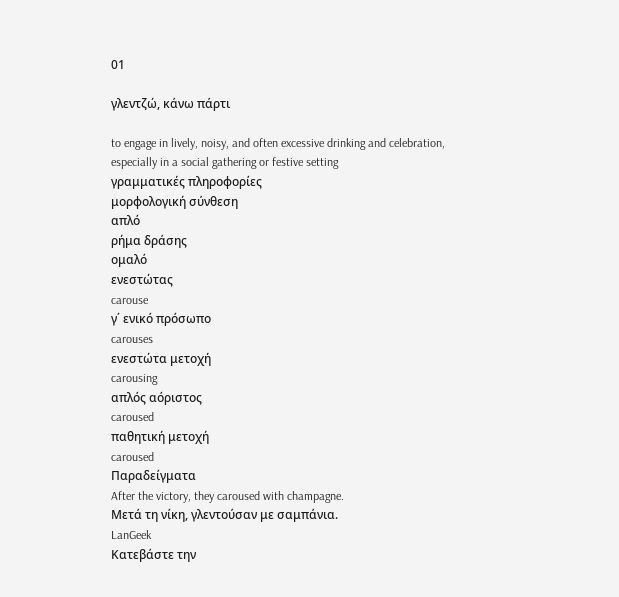01

γλεντζώ, κάνω πάρτι

to engage in lively, noisy, and often excessive drinking and celebration, especially in a social gathering or festive setting
γραμματικές πληροφορίες
μορφολογική σύνθεση
απλό
ρήμα δράσης
ομαλό
ενεστώτας
carouse
γ΄ ενικό πρόσωπο
carouses
ενεστώτα μετοχή
carousing
απλός αόριστος
caroused
παθητική μετοχή
caroused
Παραδείγματα
After the victory, they caroused with champagne.
Μετά τη νίκη, γλεντούσαν με σαμπάνια.
LanGeek
Κατεβάστε την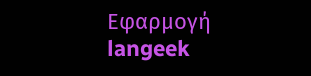Εφαρμογή
langeek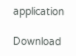application

Download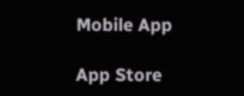Mobile App

App Store